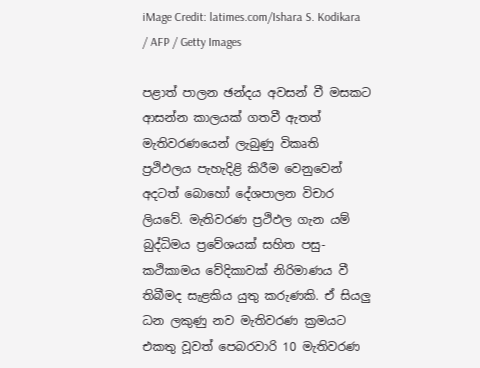iMage Credit: latimes.com/Ishara S. Kodikara / AFP / Getty Images

පළාත් පාලන ඡන්දය අවසන් වී මසකට ආසන්න කාලයක් ගතවී ඇතත් මැතිවරණයෙන් ලැබුණු විකෘති ප්‍රථිඵලය පැහැදිළි කිරීම වෙනුවෙන් අදටත් බොහෝ දේශපාලන විචාර ලියවේ. මැතිවරණ ප්‍රථිඵල ගැන යම් බුද්ධිමය ප්‍රවේශයක් සහිත පසු-කථිකාමය වේදිකාවක් නිරිමාණය වී තිබීමද සැළකිය යුතු කරුණකි. ඒ සියලු ධන ලකුණු නව මැතිවරණ ක්‍රමයට එකතු වූවත් පෙබරවාරි 10 මැතිවරණ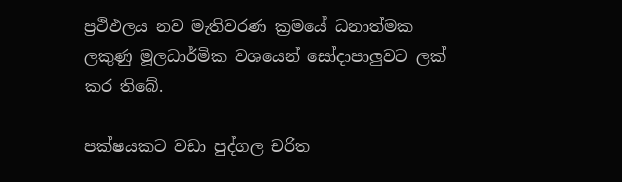ප්‍රථිඵලය නව මැතිවරණ ක්‍රමයේ ධනාත්මක ලකුණු මූලධාර්මික වශයෙන් සෝදාපාලුවට ලක් කර තිබේ.

පක්ෂයකට වඩා පුද්ගල චරිත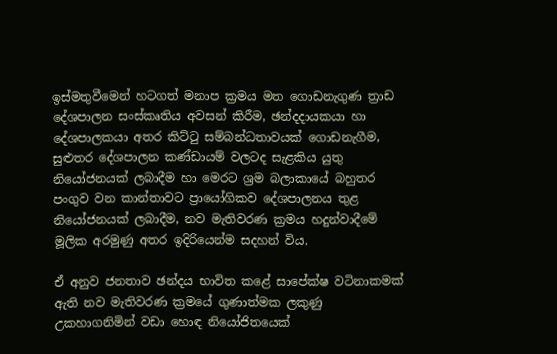ඉස්මතුවීමෙන් හටගත් මනාප ක්‍රමය මත ගොඩනැගුණ ත්‍රාඩ දේශපාලන සංස්කෘතිය අවසන් කිරීම, ඡන්දදායකයා හා දේශපාලකයා අතර කිට්ටු සම්බන්ධතාවයක් ගොඩනැගීම, සුළුතර දේශපාලන කණ්ඩායම් වලටද සැළකිය යුතු නියෝජනයක් ලබාදීම හා මෙරට ශ්‍රම බලාකායේ බහුතර පංගුව වන කාන්තාවට ප්‍රායෝගිකව දේශපාලනය තුළ නියෝජනයක් ලබාදීම, නව මැතිවරණ ක්‍රමය හදුන්වාදීමේ මූලික අරමුණු අතර ඉදිරියෙන්ම සදහන් විය.

ඒ අනුව ජනතාව ඡන්දය භාවිත කළේ සාපේක්ෂ වටිනාකමක් ඇති නව මැතිවරණ ක්‍රමයේ ගුණාත්මක ලකුණු උකහාගනිමින් වඩා හොඳ නියෝජිතයෙක්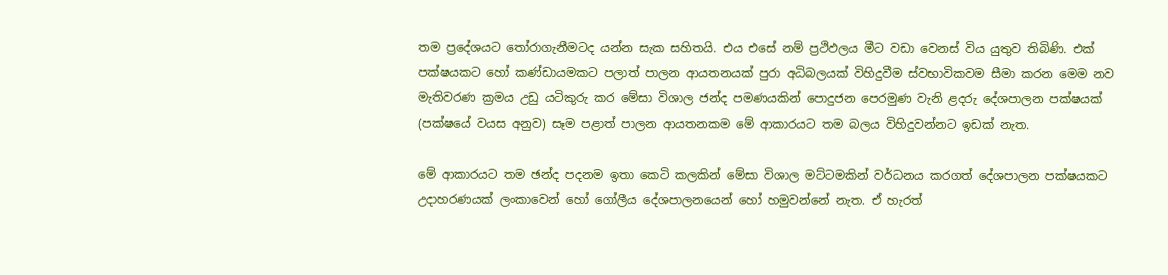තම ප්‍රදේශයට තෝරාගැනීමටද යන්න සැක සහිතයි. එය එසේ නම් ප්‍රථිඵලය මීට වඩා වෙනස් විය යුතුව තිබිණි. එක් පක්ෂයකට හෝ කණ්ඩායමකට පලාත් පාලන ආයතනයක් පුරා අධිබලයක් විහිදුවීම ස්වභාවිකවම සීමා කරන මෙම නව මැතිවරණ ක්‍රමය උඩු යටිකුරු කර මේසා විශාල ජන්ද පමණයකින් පොදුජන පෙරමුණ වැනි ළදරු දේශපාලන පක්ෂයක් (පක්ෂයේ වයස අනුව) සෑම පළාත් පාලන ආයතනකම මේ ආකාරයට තම බලය විහිදුවන්නට ඉඩක් නැත.

මේ ආකාරයට තම ඡන්ද පදනම ඉතා කෙටි කලකින් මේසා විශාල මට්ටමකින් වර්ධනය කරගත් දේශපාලන පක්ෂයකට උදාහරණයක් ලංකාවෙන් හෝ ගෝලීය දේශපාලනයෙන් හෝ හමුවන්නේ නැත. ඒ හැරත්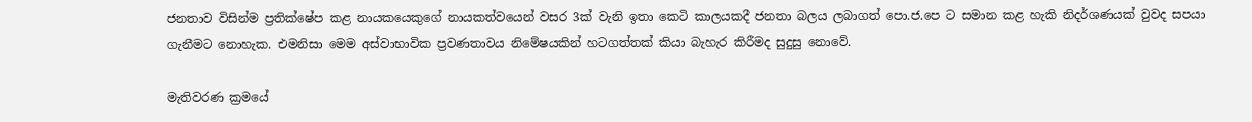ජනතාව විසින්ම ප්‍රතික්ෂේප කළ නායකයෙකුගේ නායකත්වයෙන් වසර 3ක් වැනි ඉතා කෙටි කාලයකදී ජනතා බලය ලබාගත් පො.ජ.පෙ ට සමාන කළ හැකි නිදර්ශණයක් වුවද සපයා ගැනීමට නොහැක. එමනිසා මෙම අස්වාභාවික ප්‍රවණතාවය නිමේෂයකින් හටගත්තක් කියා බැහැර කිරීමද සුදුසු නොවේ.

මැතිවරණ ක්‍රමයේ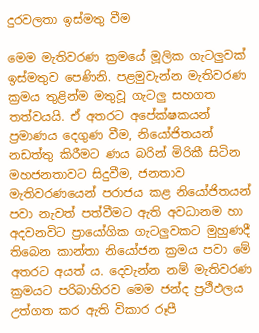දුරවලතා ඉස්මතු වීම

මෙම මැතිවරණ ක්‍රමයේ මූලික ගැටලුවක් ඉස්මතුව පෙණිනි. පළමුවැන්න මැතිවරණ ක්‍රමය තුළින්ම මතුවූ ගැටලු සහගත තත්වයයි. ඒ අතරට අපේක්ෂකයන් ප්‍රමාණය දෙගුණ වීම, නියෝජිතයන් නඩත්තු කිරීමට ණය බරින් මිරිකී සිටින මහජනතාවට සිදුවීම, ජනතාව මැතිවරණයෙන් පරාජය කළ නියෝජිතයන් පවා නැවත් පත්වීමට ඇති අවධානම හා අදවනවිට ප්‍රායෝගික ගැටලුවකට මුහුණදී තිබෙන කාන්තා නියෝජන ක්‍රමය පවා මේ අතරට අයත් ය. දෙවැන්න නම් මැතිවරණ ක්‍රමයට පරිබාහිරව මෙම ජන්ද ප්‍රථීඵලය උත්ගත කර ඇති විකාර රූපී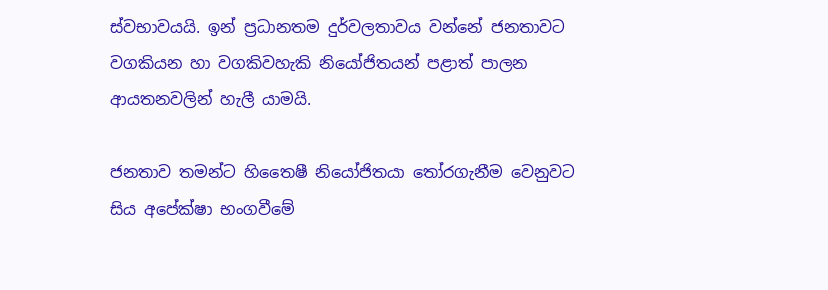ස්වභාවයයි. ඉන් ප්‍රධානතම දුර්වලතාවය වන්නේ ජනතාවට වගකියන හා වගකිවහැකි නියෝජිතයන් පළාත් පාලන ආයතනවලින් හැලී යාමයි.

ජනතාව තමන්ට හිතෛෂී නියෝජිතයා තෝරගැනීම වෙනුවට සිය අපේක්ෂා භංගවීමේ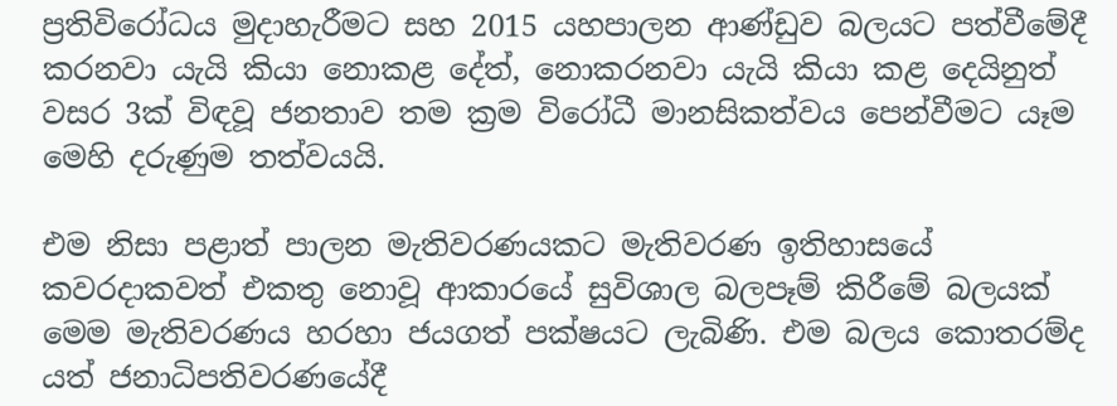ප්‍රතිවිරෝධය මුදාහැරීමට සහ 2015 යහපාලන ආණ්ඩුව බලයට පත්වීමේදී කරනවා යැයි කියා නොකළ දේත්, නොකරනවා යැයි කියා කළ දෙයිනුත් වසර 3ක් විඳවූ ජනතාව තම ක්‍රම විරෝධී මානසිකත්වය පෙන්වීමට යෑම මෙහි දරුණුම තත්වයයි.

එම නිසා පළාත් පාලන මැතිවරණයකට මැතිවරණ ඉතිහාසයේ කවරදාකවත් එකතු නොවූ ආකාරයේ සුවිශාල බලපෑම් කිරීමේ බලයක් මෙම මැතිවරණය හරහා ජයගත් පක්ෂයට ලැබිණි. එම බලය කොතරම්ද යත් ජනාධිපතිවරණයේදී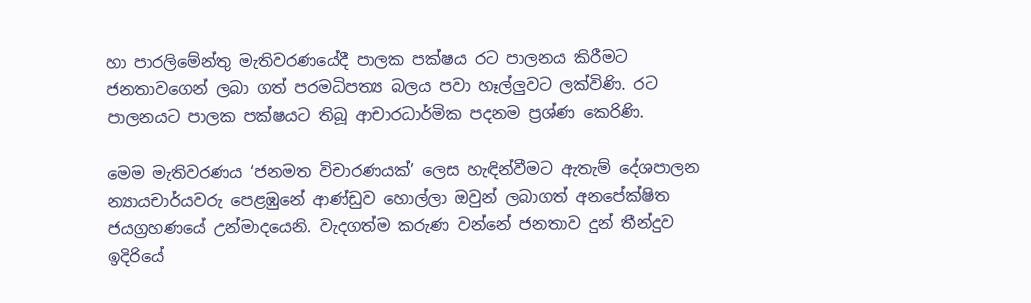හා පාරලිමේන්තු මැතිවරණයේදී පාලක පක්ෂය රට පාලනය කිරීමට ජනතාවගෙන් ලබා ගත් පරමධිපත්‍ය බලය පවා හෑල්ලුවට ලක්විණි. රට පාලනයට පාලක පක්ෂයට තිබූ ආචාරධාර්මික පදනම ප්‍රශ්ණ කෙරිණි.

මෙම මැතිවරණය ‘ජනමත විචාරණයක්’ ලෙස හැඳින්වීමට ඇතැම් දේශපාලන න්‍යායචාර්යවරු පෙළඹුනේ ආණ්ඩුව හොල්ලා ඔවුන් ලබාගත් අනපේක්ෂිත ජයග්‍රහණයේ උන්මාදයෙනි. වැදගත්ම කරුණ වන්නේ ජනතාව දුන් තීන්දුව ඉදිරියේ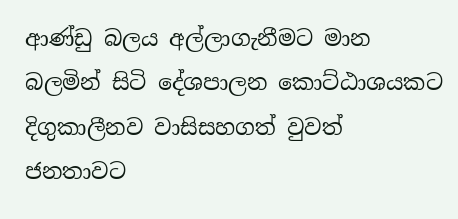ආණ්ඩු බලය අල්ලාගැනීමට මාන බලමින් සිටි දේශපාලන කොට්ඨාශයකට දිගුකාලීනව වාසිසහගත් වුවත් ජනතාවට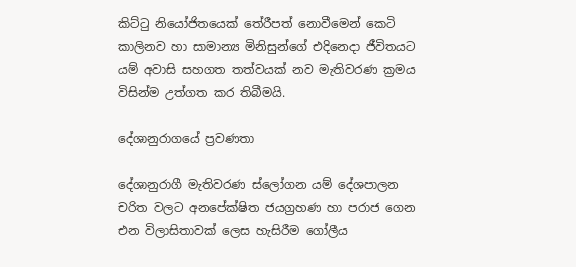කිට්ටු නියෝජිතයෙක් තේරීපත් නොවීමෙන් කෙටි කාලිනව හා සාමාන්‍ය මිනිසුන්ගේ එදිනෙදා ජීවිතයට යම් අවාසි සහගත තත්වයක් නව මැතිවරණ ක්‍රමය විසින්ම උත්ගත කර තිබීමයි.

දේශානුරාගයේ ප්‍රවණතා

දේශානුරාගී මැතිවරණ ස්ලෝගන යම් දේශපාලන චරිත වලට අනපේක්ෂිත ජයග්‍රහණ හා පරාජ ගෙන එන විලාසිතාවක් ලෙස හැසිරීම ගෝලීය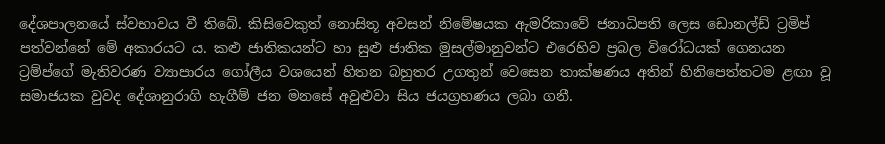දේශපාලනයේ ස්වභාවය වී තිබේ. කිසිවෙකුත් නොසිතූ අවසන් නිමේෂයක ඇමරිකාවේ ජනාධිපති ලෙස ඩොනල්ඩ් ට්‍රමිප් පත්වන්නේ මේ අකාරයට ය. කළු ජාතිකයන්ට හා සුළු ජාතික මුසල්මානුවන්ට එරෙහිව ප්‍රබල විරෝධයක් ගෙනයන ට්‍රම්ප්ගේ මැතිවරණ ව්‍යාපාරය ගෝලීය වශයෙන් හිතන බහුතර උගතුන් වෙසෙන තාක්ෂණය අතින් හිනිපෙත්තටම ළඟා වූ සමාජයක වුවද දේශානුරාගි හැගීම් ජන මනසේ අවුළුවා සිය ජයග්‍රහණය ලබා ගනී.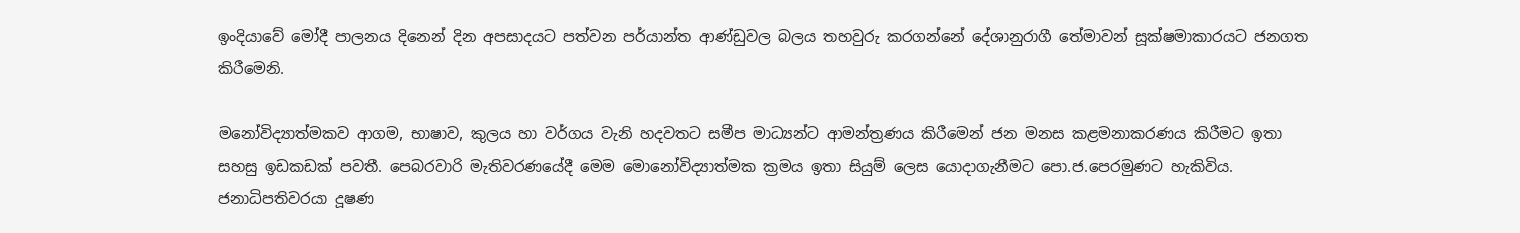ඉංදියාවේ මෝදී පාලනය දිනෙන් දින අපසාදයට පත්වන පර්යාන්ත ආණ්ඩුවල බලය තහවුරු කරගන්නේ දේශානුරාගී තේමාවන් සූක්ෂමාකාරයට ජනගත කිරීමෙනි.

මනෝවිද්‍යාත්මකව ආගම, භාෂාව, කුලය හා වර්ගය වැනි හදවතට සමීප මාධ්‍යන්ට ආමන්ත්‍රණය කිරීමෙන් ජන මනස කළමනාකරණය කිරීමට ඉතා සහසු ඉඩකඩක් පවතී. පෙබරවාරි මැතිවරණයේදී මෙම මොනෝවිද්‍යාත්මක ක්‍රමය ඉතා සියුම් ලෙස යොදාගැනීමට පො.ජ.පෙරමුණට හැකිවිය. ජනාධිපතිවරයා දූෂණ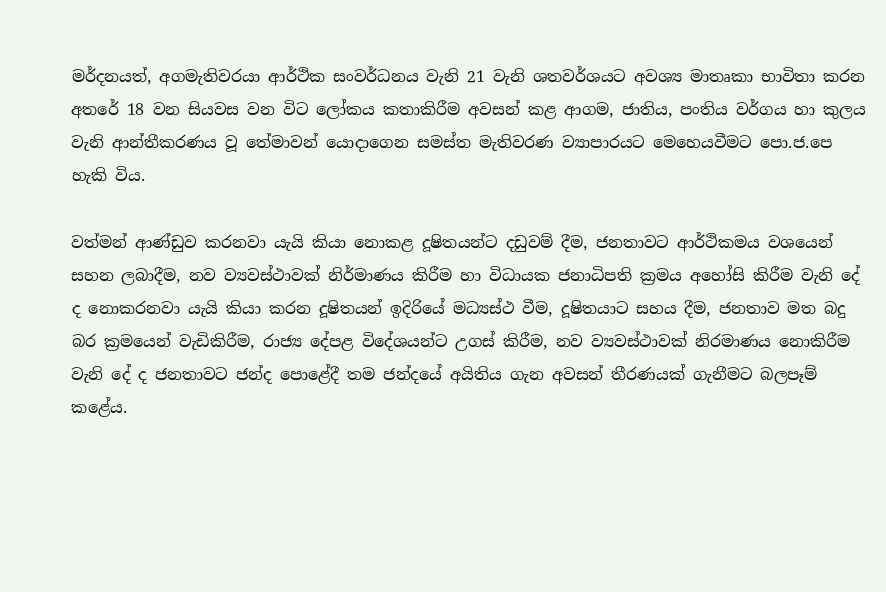මර්දනයත්, අගමැතිවරයා ආර්ථික සංවර්ධනය වැනි 21 වැනි ශතවර්ශයට අවශ්‍ය මාතෘකා භාවිතා කරන අතරේ 18 වන සියවස වන විට ලෝකය කතාකිරීම අවසන් කළ ආගම, ජාතිය, පංතිය වර්ගය හා කුලය වැනි ආන්තීකරණය වූ තේමාවන් යොදාගෙන සමස්ත මැතිවරණ ව්‍යාපාරයට මෙහෙයවීමට පො.ජ.පෙ හැකි විය.

වත්මන් ආණ්ඩුව කරනවා යැයි කියා නොකළ දූෂිතයන්ට දඩුවම් දීම, ජනතාවට ආර්ථිකමය වශයෙන් සහන ලබාදීම, නව ව්‍යවස්ථාවක් නිර්මාණය කිරීම හා විධායක ජනාධිපති ක්‍රමය අහෝසි කිරීම වැනි දේ ද නොකරනවා යැයි කියා කරන දූෂිතයන් ඉදිරියේ මධ්‍යස්ථ වීම, දූෂිතයාට සහය දීම, ජනතාව මත බදු බර ක්‍රමයෙන් වැඩිකිරීම, රාජ්‍ය දේපළ විදේශයන්ට උගස් කිරීම, නව ව්‍යවස්ථාවක් නිරමාණය නොකිරීම වැනි දේ ද ජනතාවට ජන්ද පොළේදී තම ජන්දයේ අයිතිය ගැන අවසන් තීරණයක් ගැනීමට බලපෑම් කළේය.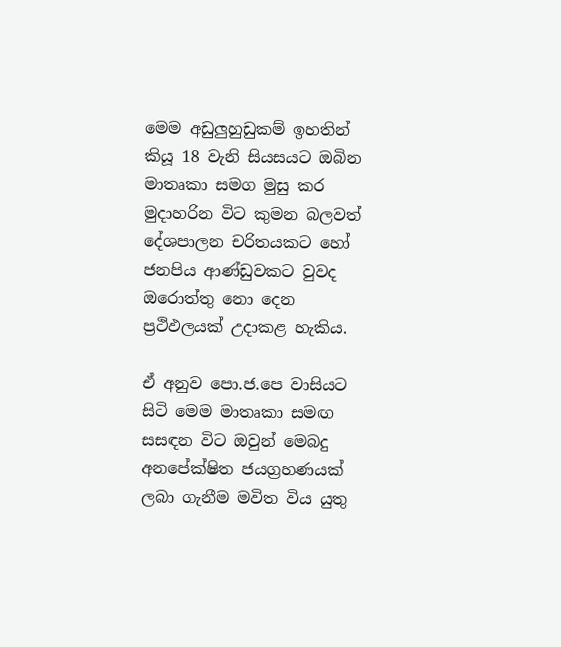මෙම අඩුලුහුඩුකම් ඉහතින් කියූ 18 වැනි සියසයට ඔබින මාතෘකා සමග මුසු කර මුදාහරින විට කුමන බලවත් දේශපාලන චරිතයකට හෝ ජනපිය ආණ්ඩුවකට වුවද ඔරොත්තු නො දෙන ප්‍රථිඵලයක් උදාකළ හැකිය.

ඒ අනුව පො.ජ.පෙ වාසියට සිටි මෙම මාතෘකා සමඟ සසඳන විට ඔවුන් මෙබදු අනපේක්ෂිත ජයග්‍රහණයක් ලබා ගැනීම මවිත විය යුතු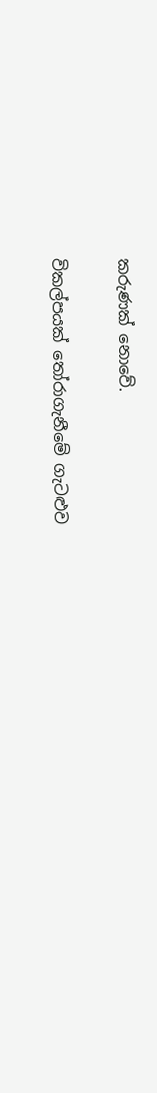කරුණක් නොවේ.

විකල්පයක් තෝරාගැනීමේ ගැටළුව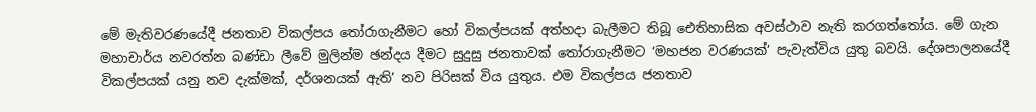මේ මැතිවරණයේදී ජනතාව විකල්පය තෝරාගැනීමට හෝ විකල්පයක් අත්හදා බැලීමට තිබූ ඓතිහාසික අවස්ථාව නැති කරගත්තෝය. මේ ගැන මහාචාර්ය නවරත්න බණ්ඩා ලීවේ මුලින්ම ඡන්දය දීමට සුදුසු ජනතාවක් තෝරාගැනීමට ‘මහජන වරණයක්’ පැවැත්විය යුතු බවයි. දේශපාලනයේදී විකල්පයක් යනු නව දැක්මක්, දර්ශනයක් ඇති’ නව පිරිසක් විය යුතුය. එම විකල්පය ජනතාව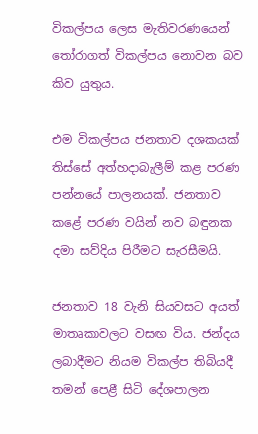විකල්පය ලෙස මැතිවරණයෙන් තෝරාගත් විකල්පය නොවන බව කිව යුතුය.

එම විකල්පය ජනතාව දශකයක් තිස්සේ අත්හදාබැලීම් කළ පරණ පන්නයේ පාලනයක්. ජනතාව කළේ පරණ වයින් නව බඳුනක දමා සව්දිය පිරීමට සැරසීමයි.

ජනතාව 18 වැනි සියවසට අයත් මාතෘකාවලට වසඟ විය. ජන්දය ලබාදීමට නියම විකල්ප තිබියදී තමන් පෙළී සිටි දේශපාලන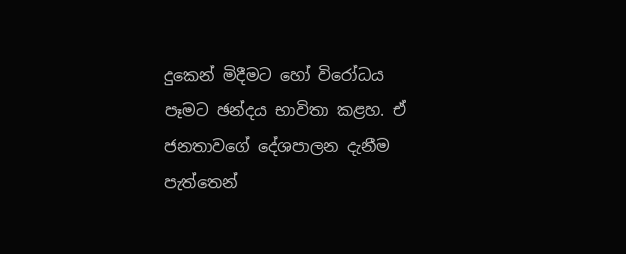දුකෙන් මිදීමට හෝ විරෝධය පෑමට ඡන්දය භාවිතා කළහ. ඒ ජනතාවගේ දේශපාලන දැනීම පැත්තෙන්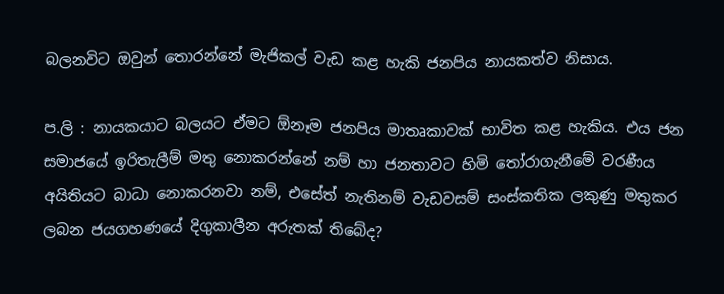බලනවිට ඔවුන් තොරන්නේ මැජිකල් වැඩ කළ හැකි ජනපිය නායකත්ව නිසාය.

ප.ලි : නායකයාට බලයට ඒමට ඕනෑම ජනපිය මාතෘකාවක් භාවිත කළ හැකිය. එය ජන සමාජයේ ඉරිතැලීම් මතු නොකරන්නේ නම් හා ජනතාවට හිමි තෝරාගැනීමේ වරණීය අයිතියට බාධා නොකරනවා නම්, එසේත් නැතිනම් වැඩවසම් සංස්කතික ලකුණු මතුකර ලබන ජයගහණයේ දිගුකාලීන අරුතක් තිබේද?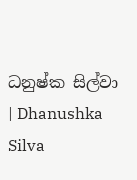ධනුෂ්ක සිල්වා | Dhanushka Silva